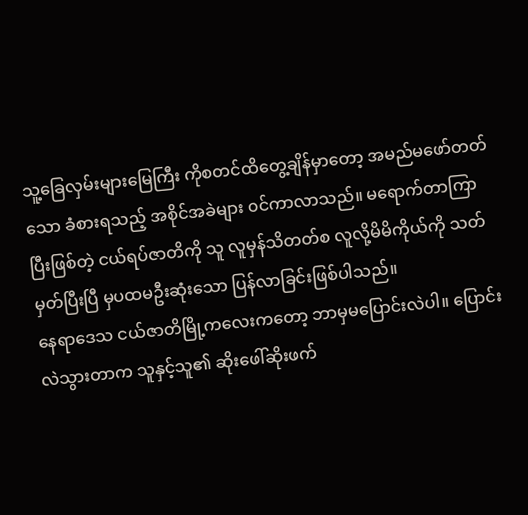သူ့ခြေလှမ်းများမြေကြီး ကိုစတင်ထိတွေ့ချိန်မှာတော့ အမည်မဖော်တတ်သော ခံစားရသည့် အစိုင်အခဲများ ၀င်ကာလာသည်။ မရောက်တာကြာပြီးဖြစ်တဲ့ ငယ်ရပ်ဇာတိကို သူ လူမှန်သိတတ်စ လူလို့မိမိကိုယ်ကို သတ်မှတ်ပြီးပြီ မှပထမဦးဆုံးသော ပြန်လာခြင်းဖြစ်ပါသည်။
နေရာဒေသ ငယ်ဇာတိမြို့ကလေးကတော့ ဘာမှမပြောင်းလဲပါ။ ပြောင်းလဲသွားတာက သူနှင့်သူ၏ ဆိုးဖေါ်ဆိုးဖက်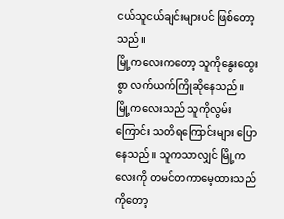ငယ်သူငယ်ချင်းများပင် ဖြစ်တော့သည်။
မြို့ကလေးကတော့ သူကိုနွေးထွေးစွာ လက်ယက်ကြိုဆိုနေသည်။ မြို့ကလေးသည် သူကိုလွမ်းကြောင်း သတိရကြောင်းများ ပြောနေသည်။ သူကသာလျှင် မြို့ကလေးကို တမင်တကာမေ့ထားသည်ကိုတော့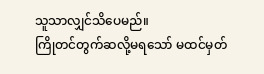သူသာလျှင်သိပေမည်။
ကြိုတင်တွက်ဆလို့မရသော် မထင်မှတ်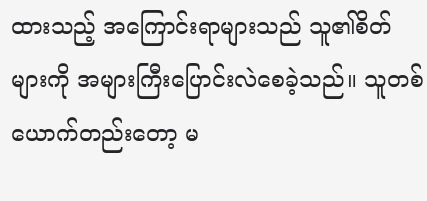ထားသည့် အကြောင်းရာများသည် သူ၏စိတ်များကို အများကြီးပြောင်းလဲစေခဲ့သည်။ သူတစ်ယောက်တည်းတော့ မ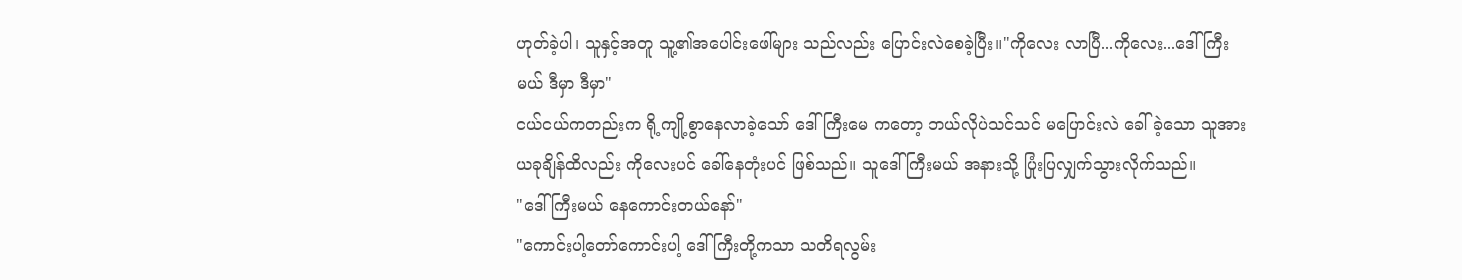ဟုတ်ခဲ့ပါ၊ သူနှင့်အတူ သူ့၏အပေါင်းဖေါ်များ သည်လည်း ပြောင်းလဲစေခဲ့ပြီး။"ကိုလေး လာပြီ...ကိုလေး...ဒေါ်ကြီးမယ် ဒီမှာ ဒီမှာ"
ငယ်ငယ်ကတည်းက ရို့ကျို့စွာနေလာခဲ့သော် ဒေါ်ကြီးမေ ကတော့ ဘယ်လိုပဲသင်သင် မပြောင်းလဲ ခေါ်ခဲ့သော သူအား ယခုချိန်ထိလည်း ကိုလေးပင် ခေါ်နေတုံးပင် ဖြစ်သည်။ သူဒေါ်ကြီးမယ် အနားသို့ ပြုံးပြလျှက်သွားလိုက်သည်။
"ဒေါ်ကြီးမယ် နေကောင်းတယ်နော်"
"ကောင်းပါ့တော်ကောင်းပါ့ ဒေါ်ကြီးတို့ကသာ သတိရလွမ်း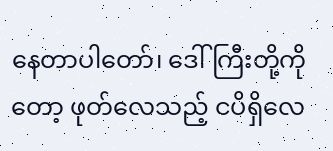နေတာပါတော်၊ ဒေါ်ကြီးတို့ကိုတော့ ဖုတ်လေသည့် ငပိရှိလေ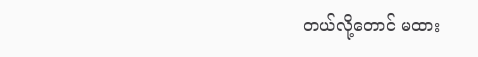တယ်လို့တောင် မထား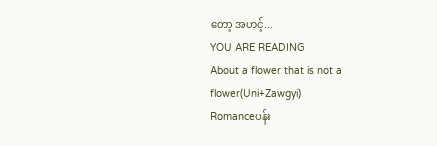တော့ အဟင့်...
YOU ARE READING
About a flower that is not a flower(Uni+Zawgyi)
Romanceပန်း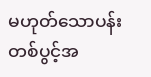မဟုတ်သောပန်းတစ်ပွင့်အ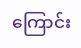ကြောင်း